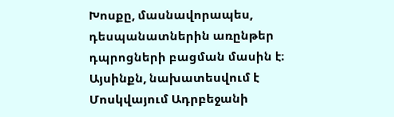Խոսքը, մասնավորապես, դեսպանատներին առընթեր դպրոցների բացման մասին է։ Այսինքն, նախատեսվում է Մոսկվայում Ադրբեջանի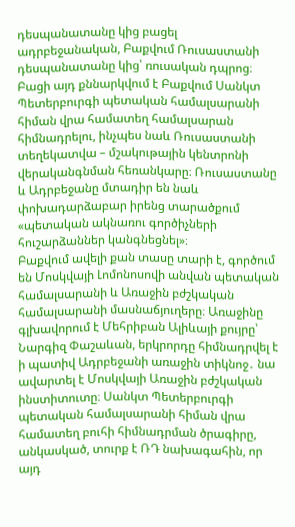դեսպանատանը կից բացել ադրբեջանական, Բաքվում Ռուսաստանի դեսպանատանը կից՝ ռուսական դպրոց։ Բացի այդ քննարկվում է Բաքվում Սանկտ Պետերբուրգի պետական համալսարանի հիման վրա համատեղ համալսարան հիմնադրելու, ինչպես նաև Ռուսաստանի տեղեկատվա – մշակութային կենտրոնի վերականգնման հեռանկարը։ Ռուսաստանը և Ադրբեջանը մտադիր են նաև փոխադարձաբար իրենց տարածքում «պետական ակնառու գործիչների հուշարձաններ կանգնեցնել»։
Բաքվում ավելի քան տասը տարի է, գործում են Մոսկվայի Լոմոնոսովի անվան պետական համալսարանի և Առաջին բժշկական համալսարանի մասնաճյուղերը։ Առաջինը գլխավորում է Մեհրիբան Ալիևայի քույրը՝ Նարգիզ Փաշաևան, երկրորդը հիմնադրվել է ի պատիվ Ադրբեջանի առաջին տիկնոջ․ նա ավարտել է Մոսկվայի Առաջին բժշկական ինստիտուտը։ Սանկտ Պետերբուրգի պետական համալսարանի հիման վրա համատեղ բուհի հիմնադրման ծրագիրը, անկասկած, տուրք է ՌԴ նախագահին, որ այդ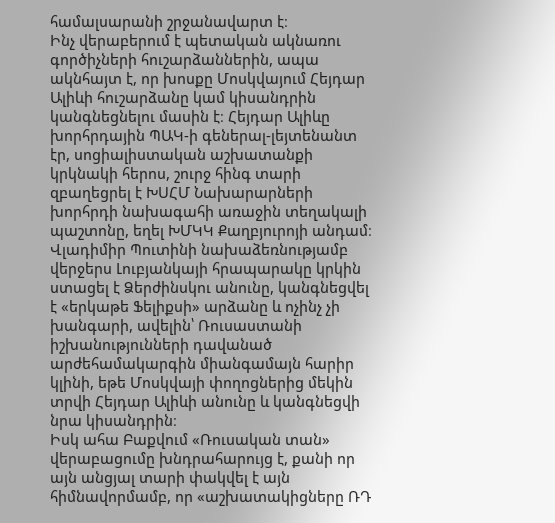համալսարանի շրջանավարտ է։
Ինչ վերաբերում է պետական ակնառու գործիչների հուշարձաններին, ապա ակնհայտ է, որ խոսքը Մոսկվայում Հեյդար Ալիևի հուշարձանը կամ կիսանդրին կանգնեցնելու մասին է։ Հեյդար Ալիևը խորհրդային ՊԱԿ-ի գեներալ-լեյտենանտ էր, սոցիալիստական աշխատանքի կրկնակի հերոս, շուրջ հինգ տարի զբաղեցրել է ԽՍՀՄ Նախարարների խորհրդի նախագահի առաջին տեղակալի պաշտոնը, եղել ԽՄԿԿ Քաղբյուրոյի անդամ։
Վլադիմիր Պուտինի նախաձեռնությամբ վերջերս Լուբյանկայի հրապարակը կրկին ստացել է Ձերժինսկու անունը, կանգնեցվել է «երկաթե Ֆելիքսի» արձանը և ոչինչ չի խանգարի, ավելին՝ Ռուսաստանի իշխանությունների դավանած արժեհամակարգին միանգամայն հարիր կլինի, եթե Մոսկվայի փողոցներից մեկին տրվի Հեյդար Ալիևի անունը և կանգնեցվի նրա կիսանդրին։
Իսկ ահա Բաքվում «Ռուսական տան» վերաբացումը խնդրահարույց է, քանի որ այն անցյալ տարի փակվել է այն հիմնավորմամբ, որ «աշխատակիցները ՌԴ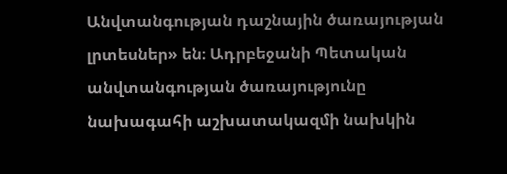Անվտանգության դաշնային ծառայության լրտեսներ» են։ Ադրբեջանի Պետական անվտանգության ծառայությունը նախագահի աշխատակազմի նախկին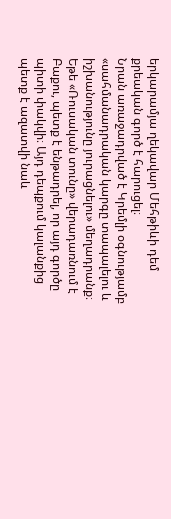երկարամյա ղեկավար Մեհթիևի դեմ քրեական գործ է հարուցել։
Նրան առաջադրված է Կրեմլի օգնությամբ «սահմանադրական կարգը տապալելու և իշխանությունը յուրացնելու» մեղադրանք։ Եթե «Ռուսական տունը» վերադառնում է Բաքու, պետք է ենթադրել, որ այդ գործը պիտի փակվի։ Այդ դեպքում կալանքից պետք է ազատվի նաև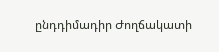ընդդիմադիր Ժողճակատի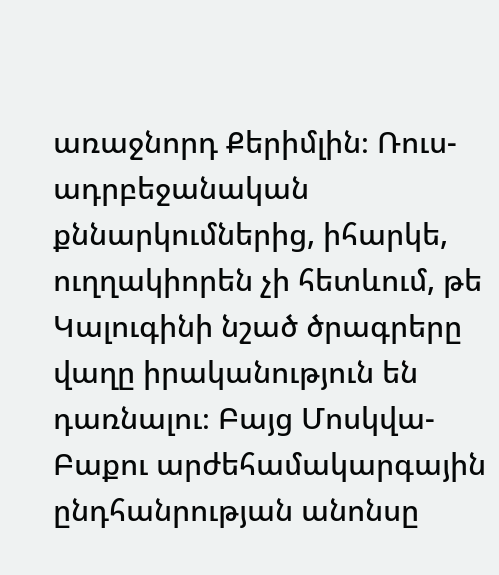առաջնորդ Քերիմլին։ Ռուս-ադրբեջանական քննարկումներից, իհարկե, ուղղակիորեն չի հետևում, թե Կալուգինի նշած ծրագրերը վաղը իրականություն են դառնալու։ Բայց Մոսկվա- Բաքու արժեհամակարգային ընդհանրության անոնսը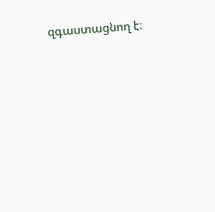զգաստացնող է։